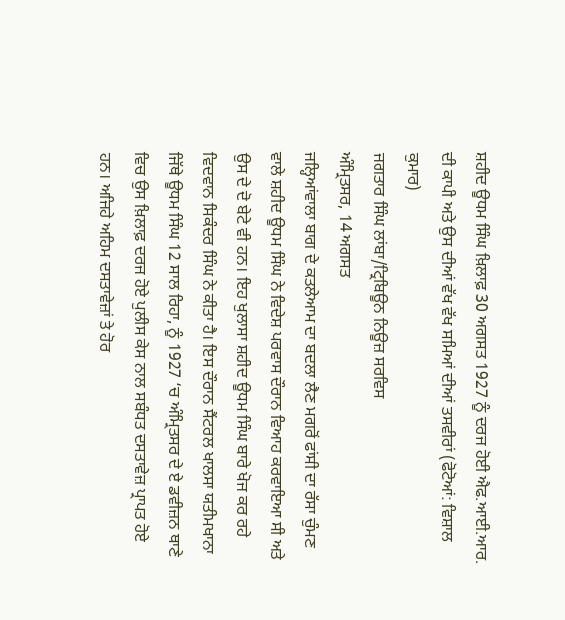ਸ਼ਹੀਦ ਊਧਮ ਸਿੰਘ ਖ਼ਿਲਾਫ਼ 30 ਅਗਸਤ 1927 ਨੂੰ ਦਰਜ ਹੋਈ ਐਫ.ਆਈ.ਆਰ. ਦੀ ਕਾਪੀ ਅਤੇ ਉਸ ਦੀਆਂ ਵੱਖ ਵੱਖ ਸਮਿਆਂ ਦੀਆਂ ਤਸਵੀਰਾਂ (ਫੋਟੋਆਂ: ਵਿਸ਼ਾਲ ਕੁਮਾਰ)
ਜਗਤਾਰ ਸਿੰਘ ਲਾਂਬਾ/ਟ੍ਰਿਬਿਊਨ ਨਿਊਜ਼ ਸਰਵਿਸ
ਅੰਮ੍ਰਿਤਸਰ, 14 ਅਗਸਤ
ਜਲ੍ਹਿਆਂਵਾਲਾ ਬਾਗ ਦੇ ਕਤਲੇਆਮ ਦਾ ਬਦਲਾ ਲੈਣ ਮਗਰੋਂ ਫਾਂਸੀ ਦਾ ਰੱਸਾ ਚੁੰਮਣ ਵਾਲੇ ਸ਼ਹੀਦ ਊਧਮ ਸਿੰਘ ਨੇ ਵਿਦੇਸ਼ ਪਰਵਾਸ ਦੌਰਾਨ ਵਿਆਹ ਕਰਵਾਇਆ ਸੀ ਅਤੇ ਉਸ ਦੇ ਦੋ ਬੇਟੇ ਵੀ ਹਨ। ਇਹ ਖੁਲਾਸਾ ਸ਼ਹੀਦ ਊਧਮ ਸਿੰਘ ਬਾਰੇ ਖੋਜ ਕਰ ਰਹੇ ਵਿਦਵਾਨ ਸਿਕੰਦਰ ਸਿੰਘ ਨੇ ਕੀਤਾ ਹੈ। ਇਸ ਦੌਰਾਨ ਸੈਂਟਰਲ ਖਾਲਸਾ ਯਤੀਮਖਾਨਾ ਜਿੱਥੇ ਊਧਮ ਸਿੰਘ 12 ਸਾਲ ਰਿਹਾ, ਨੂੰ 1927 ‘ਚ ਅੰਮ੍ਰਿਤਸਰ ਦੇ ਏ ਡਵੀਜ਼ਨ ਥਾਣੇ ਵਿਚ ਉਸ ਖ਼ਿਲਾਫ਼ ਦਰਜ ਹੋਏ ਪੁਲੀਸ ਕੇਸ ਨਾਲ ਸਬੰਧਤ ਦਸਤਾਵੇਜ਼ ਪ੍ਰਾਪਤ ਹੋਏ ਹਨ। ਅਜਿਹੇ ਅਹਿਮ ਦਸਤਾਵੇਜ਼ਾਂ ਤੇ ਹੋਰ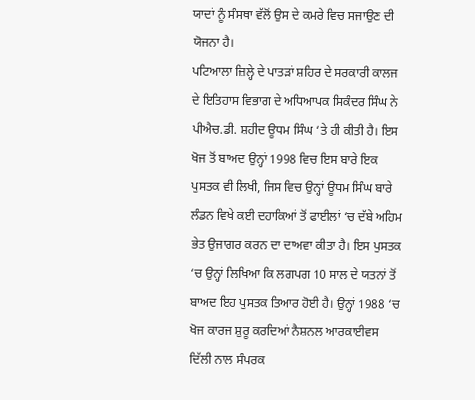ਯਾਦਾਂ ਨੂੰ ਸੰਸਥਾ ਵੱਲੋਂ ਉਸ ਦੇ ਕਮਰੇ ਵਿਚ ਸਜਾਉਣ ਦੀ ਯੋਜਨਾ ਹੈ।
ਪਟਿਆਲਾ ਜ਼ਿਲ੍ਹੇ ਦੇ ਪਾਤੜਾਂ ਸ਼ਹਿਰ ਦੇ ਸਰਕਾਰੀ ਕਾਲਜ ਦੇ ਇਤਿਹਾਸ ਵਿਭਾਗ ਦੇ ਅਧਿਆਪਕ ਸਿਕੰਦਰ ਸਿੰਘ ਨੇ ਪੀਐਚ.ਡੀ. ਸ਼ਹੀਦ ਊਧਮ ਸਿੰਘ ‘ਤੇ ਹੀ ਕੀਤੀ ਹੈ। ਇਸ ਖੋਜ ਤੋਂ ਬਾਅਦ ਉਨ੍ਹਾਂ 1998 ਵਿਚ ਇਸ ਬਾਰੇ ਇਕ ਪੁਸਤਕ ਵੀ ਲਿਖੀ, ਜਿਸ ਵਿਚ ਉਨ੍ਹਾਂ ਊਧਮ ਸਿੰਘ ਬਾਰੇ ਲੰਡਨ ਵਿਖੇ ਕਈ ਦਹਾਕਿਆਂ ਤੋਂ ਫਾਈਲਾਂ ‘ਚ ਦੱਬੇ ਅਹਿਮ ਭੇਤ ਉਜਾਗਰ ਕਰਨ ਦਾ ਦਾਅਵਾ ਕੀਤਾ ਹੈ। ਇਸ ਪੁਸਤਕ ‘ਚ ਉਨ੍ਹਾਂ ਲਿਖਿਆ ਕਿ ਲਗਪਗ 10 ਸਾਲ ਦੇ ਯਤਨਾਂ ਤੋਂ ਬਾਅਦ ਇਹ ਪੁਸਤਕ ਤਿਆਰ ਹੋਈ ਹੈ। ਉਨ੍ਹਾਂ 1988 ‘ਚ ਖੋਜ ਕਾਰਜ ਸ਼ੁਰੂ ਕਰਦਿਆਂ ਨੈਸ਼ਨਲ ਆਰਕਾਈਵਸ ਦਿੱਲੀ ਨਾਲ ਸੰਪਰਕ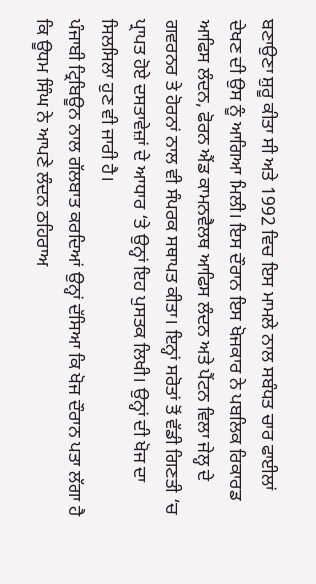ਬਣਾਉਣਾ ਸ਼ੁਰੂ ਕੀਤਾ ਸੀ ਅਤੇ 1992 ਵਿਚ ਇਸ ਮਾਮਲੇ ਨਾਲ ਸਬੰਧਤ ਚਾਰ ਫਾਈਲਾਂ ਦੇਖਣ ਦੀ ਉਸ ਨੂੰ ਆਗਿਆ ਮਿਲੀ। ਇਸ ਦੌਰਾਨ ਇਸ ਖੋਜਕਾਰ ਨੇ ਪਬਲਿਕ ਰਿਕਾਰਡ ਆਫਿਸ ਲੰਦਨ, ਫੋਰਨ ਐਂਡ ਕਾਮਨਵੈਲਥ ਆਫਿਸ ਲੰਦਨ ਅਤੇ ਪੈਂਟਨ ਵਿਲਾ ਜੇਲ੍ਹ ਦੇ ਗਵਰਨਰ ਤੇ ਹੋਰਨਾਂ ਨਾਲ ਵੀ ਸੰਪਰਕ ਸਥਾਪਤ ਕੀਤਾ। ਇਨ੍ਹਾਂ ਸਰੋਤਾਂ ਤੋਂ ਵੱਡੀ ਗਿਣਤੀ ‘ਚ ਪ੍ਰਾਪਤ ਹੋਏ ਦਸਤਾਵੇਜ਼ਾਂ ਦੇ ਆਧਾਰ ‘ਤੇ ਉਨ੍ਹਾਂ ਇਹ ਪੁਸਤਕ ਲਿਖੀ। ਉਨ੍ਹਾਂ ਦੀ ਖੋਜ ਦਾ ਸਿਲਸਿਲਾ ਹੁਣ ਵੀ ਜਾਰੀ ਹੈ।
ਪੰਜਾਬੀ ਟ੍ਰਿਬਿਊਨ ਨਾਲ ਗੱਲਬਾਤ ਕਰਦਿਆਂ ਉਨ੍ਹਾਂ ਦੱਸਿਆ ਕਿ ਖੋਜ ਦੌਰਾਨ ਪਤਾ ਲੱਗਾ ਹੈ ਕਿ ਊਧਮ ਸਿੰਘ ਨੇ ਆਪਣੇ ਲੰਦਨ ਠਹਿਰਾਅ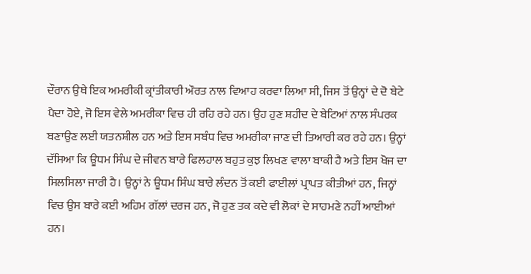ਦੌਰਾਨ ਉਥੇ ਇਕ ਅਮਰੀਕੀ ਕ੍ਰਾਂਤੀਕਾਰੀ ਔਰਤ ਨਾਲ ਵਿਆਹ ਕਰਵਾ ਲਿਆ ਸੀ, ਜਿਸ ਤੋਂ ਉਨ੍ਹਾਂ ਦੇ ਦੋ ਬੇਟੇ ਪੈਦਾ ਹੋਏ, ਜੋ ਇਸ ਵੇਲੇ ਅਮਰੀਕਾ ਵਿਚ ਹੀ ਰਹਿ ਰਹੇ ਹਨ। ਉਹ ਹੁਣ ਸ਼ਹੀਦ ਦੇ ਬੇਟਿਆਂ ਨਾਲ ਸੰਪਰਕ ਬਣਾਉਣ ਲਈ ਯਤਨਸ਼ੀਲ ਹਨ ਅਤੇ ਇਸ ਸਬੰਧ ਵਿਚ ਅਮਰੀਕਾ ਜਾਣ ਦੀ ਤਿਆਰੀ ਕਰ ਰਹੇ ਹਨ। ਉਨ੍ਹਾਂ ਦੱਸਿਆ ਕਿ ਊਧਮ ਸਿੰਘ ਦੇ ਜੀਵਨ ਬਾਰੇ ਫਿਲਹਾਲ ਬਹੁਤ ਕੁਝ ਲਿਖਣ ਵਾਲਾ ਬਾਕੀ ਹੈ ਅਤੇ ਇਸ ਖੋਜ ਦਾ ਸਿਲਸਿਲਾ ਜਾਰੀ ਹੈ। ਉਨ੍ਹਾਂ ਨੇ ਊਧਮ ਸਿੰਘ ਬਾਰੇ ਲੰਦਨ ਤੋਂ ਕਈ ਫਾਈਲਾਂ ਪ੍ਰਾਪਤ ਕੀਤੀਆਂ ਹਨ, ਜਿਨ੍ਹਾਂ ਵਿਚ ਉਸ ਬਾਰੇ ਕਈ ਅਹਿਮ ਗੱਲਾਂ ਦਰਜ ਹਨ, ਜੋ ਹੁਣ ਤਕ ਕਦੇ ਵੀ ਲੋਕਾਂ ਦੇ ਸਾਹਮਣੇ ਨਹੀਂ ਆਈਆਂ ਹਨ।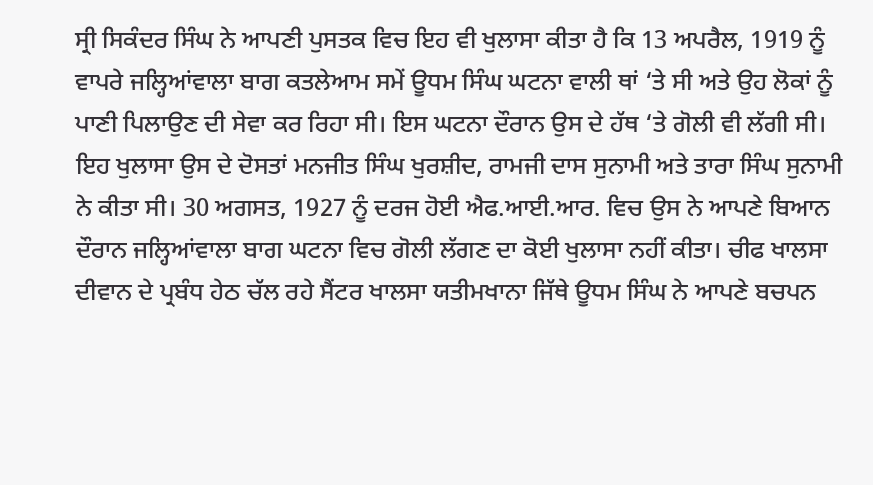ਸ੍ਰੀ ਸਿਕੰਦਰ ਸਿੰਘ ਨੇ ਆਪਣੀ ਪੁਸਤਕ ਵਿਚ ਇਹ ਵੀ ਖੁਲਾਸਾ ਕੀਤਾ ਹੈ ਕਿ 13 ਅਪਰੈਲ, 1919 ਨੂੰ ਵਾਪਰੇ ਜਲ੍ਹਿਆਂਵਾਲਾ ਬਾਗ ਕਤਲੇਆਮ ਸਮੇਂ ਊਧਮ ਸਿੰਘ ਘਟਨਾ ਵਾਲੀ ਥਾਂ ‘ਤੇ ਸੀ ਅਤੇ ਉਹ ਲੋਕਾਂ ਨੂੰ ਪਾਣੀ ਪਿਲਾਉਣ ਦੀ ਸੇਵਾ ਕਰ ਰਿਹਾ ਸੀ। ਇਸ ਘਟਨਾ ਦੌਰਾਨ ਉਸ ਦੇ ਹੱਥ ‘ਤੇ ਗੋਲੀ ਵੀ ਲੱਗੀ ਸੀ। ਇਹ ਖੁਲਾਸਾ ਉਸ ਦੇ ਦੋਸਤਾਂ ਮਨਜੀਤ ਸਿੰਘ ਖੁਰਸ਼ੀਦ, ਰਾਮਜੀ ਦਾਸ ਸੁਨਾਮੀ ਅਤੇ ਤਾਰਾ ਸਿੰਘ ਸੁਨਾਮੀ ਨੇ ਕੀਤਾ ਸੀ। 30 ਅਗਸਤ, 1927 ਨੂੰ ਦਰਜ ਹੋਈ ਐਫ.ਆਈ.ਆਰ. ਵਿਚ ਉਸ ਨੇ ਆਪਣੇ ਬਿਆਨ ਦੌਰਾਨ ਜਲ੍ਹਿਆਂਵਾਲਾ ਬਾਗ ਘਟਨਾ ਵਿਚ ਗੋਲੀ ਲੱਗਣ ਦਾ ਕੋਈ ਖੁਲਾਸਾ ਨਹੀਂ ਕੀਤਾ। ਚੀਫ ਖਾਲਸਾ ਦੀਵਾਨ ਦੇ ਪ੍ਰਬੰਧ ਹੇਠ ਚੱਲ ਰਹੇ ਸੈਂਟਰ ਖਾਲਸਾ ਯਤੀਮਖਾਨਾ ਜਿੱਥੇ ਊਧਮ ਸਿੰਘ ਨੇ ਆਪਣੇ ਬਚਪਨ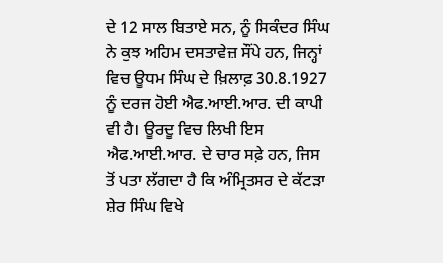ਦੇ 12 ਸਾਲ ਬਿਤਾਏ ਸਨ, ਨੂੰ ਸਿਕੰਦਰ ਸਿੰਘ ਨੇ ਕੁਝ ਅਹਿਮ ਦਸਤਾਵੇਜ਼ ਸੌਂਪੇ ਹਨ, ਜਿਨ੍ਹਾਂ ਵਿਚ ਊਧਮ ਸਿੰਘ ਦੇ ਖ਼ਿਲਾਫ਼ 30.8.1927 ਨੂੰ ਦਰਜ ਹੋਈ ਐਫ.ਆਈ.ਆਰ. ਦੀ ਕਾਪੀ ਵੀ ਹੈ। ਊਰਦੂ ਵਿਚ ਲਿਖੀ ਇਸ ਐਫ.ਆਈ.ਆਰ. ਦੇ ਚਾਰ ਸਫ਼ੇ ਹਨ, ਜਿਸ ਤੋਂ ਪਤਾ ਲੱਗਦਾ ਹੈ ਕਿ ਅੰਮ੍ਰਿਤਸਰ ਦੇ ਕੱਟੜਾ ਸ਼ੇਰ ਸਿੰਘ ਵਿਖੇ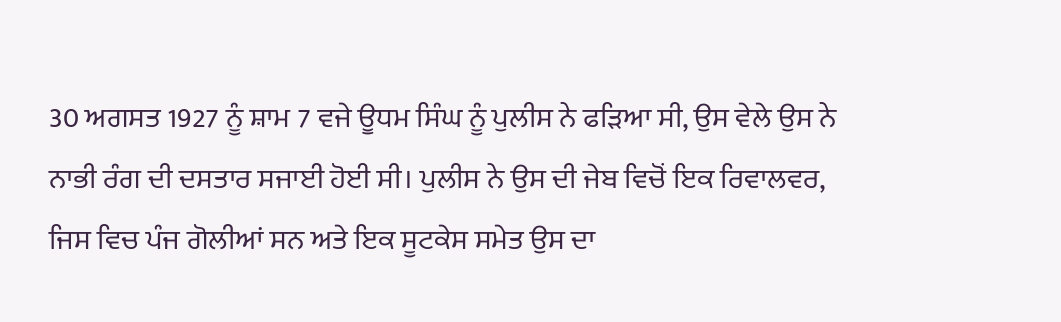30 ਅਗਸਤ 1927 ਨੂੰ ਸ਼ਾਮ 7 ਵਜੇ ਊਧਮ ਸਿੰਘ ਨੂੰ ਪੁਲੀਸ ਨੇ ਫੜਿਆ ਸੀ, ਉਸ ਵੇਲੇ ਉਸ ਨੇ ਨਾਭੀ ਰੰਗ ਦੀ ਦਸਤਾਰ ਸਜਾਈ ਹੋਈ ਸੀ। ਪੁਲੀਸ ਨੇ ਉਸ ਦੀ ਜੇਬ ਵਿਚੋਂ ਇਕ ਰਿਵਾਲਵਰ, ਜਿਸ ਵਿਚ ਪੰਜ ਗੋਲੀਆਂ ਸਨ ਅਤੇ ਇਕ ਸੂਟਕੇਸ ਸਮੇਤ ਉਸ ਦਾ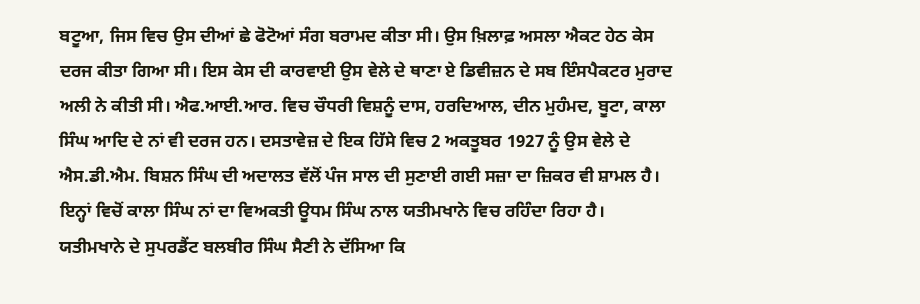ਬਟੂਆ, ਜਿਸ ਵਿਚ ਉਸ ਦੀਆਂ ਛੇ ਫੋਟੋਆਂ ਸੰਗ ਬਰਾਮਦ ਕੀਤਾ ਸੀ। ਉਸ ਖ਼ਿਲਾਫ਼ ਅਸਲਾ ਐਕਟ ਹੇਠ ਕੇਸ ਦਰਜ ਕੀਤਾ ਗਿਆ ਸੀ। ਇਸ ਕੇਸ ਦੀ ਕਾਰਵਾਈ ਉਸ ਵੇਲੇ ਦੇ ਥਾਣਾ ਏ ਡਿਵੀਜ਼ਨ ਦੇ ਸਬ ਇੰਸਪੈਕਟਰ ਮੁਰਾਦ ਅਲੀ ਨੇ ਕੀਤੀ ਸੀ। ਐਫ.ਆਈ.ਆਰ. ਵਿਚ ਚੌਧਰੀ ਵਿਸ਼ਨੂੰ ਦਾਸ, ਹਰਦਿਆਲ, ਦੀਨ ਮੁਹੰਮਦ, ਬੂਟਾ, ਕਾਲਾ ਸਿੰਘ ਆਦਿ ਦੇ ਨਾਂ ਵੀ ਦਰਜ ਹਨ। ਦਸਤਾਵੇਜ਼ ਦੇ ਇਕ ਹਿੱਸੇ ਵਿਚ 2 ਅਕਤੂਬਰ 1927 ਨੂੰ ਉਸ ਵੇਲੇ ਦੇ ਐਸ.ਡੀ.ਐਮ. ਬਿਸ਼ਨ ਸਿੰਘ ਦੀ ਅਦਾਲਤ ਵੱਲੋਂ ਪੰਜ ਸਾਲ ਦੀ ਸੁਣਾਈ ਗਈ ਸਜ਼ਾ ਦਾ ਜ਼ਿਕਰ ਵੀ ਸ਼ਾਮਲ ਹੈ। ਇਨ੍ਹਾਂ ਵਿਚੋਂ ਕਾਲਾ ਸਿੰਘ ਨਾਂ ਦਾ ਵਿਅਕਤੀ ਊਧਮ ਸਿੰਘ ਨਾਲ ਯਤੀਮਖਾਨੇ ਵਿਚ ਰਹਿੰਦਾ ਰਿਹਾ ਹੈ।
ਯਤੀਮਖਾਨੇ ਦੇ ਸੁਪਰਡੈਂਟ ਬਲਬੀਰ ਸਿੰਘ ਸੈਣੀ ਨੇ ਦੱਸਿਆ ਕਿ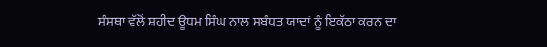ਸੰਸਥਾ ਵੱਲੋਂ ਸ਼ਹੀਦ ਊਧਮ ਸਿੰਘ ਨਾਲ ਸਬੰਧਤ ਯਾਦਾਂ ਨੂੰ ਇਕੱਠਾ ਕਰਨ ਦਾ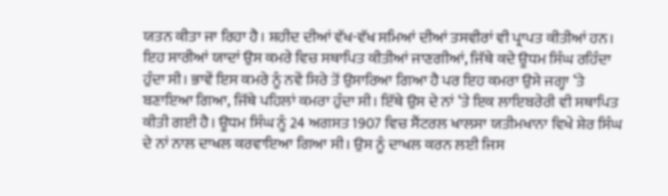ਯਤਨ ਕੀਤਾ ਜਾ ਰਿਹਾ ਹੈ। ਸ਼ਹੀਦ ਦੀਆਂ ਵੱਖ-ਵੱਖ ਸਮਿਆਂ ਦੀਆਂ ਤਸਵੀਰਾਂ ਵੀ ਪ੍ਰਾਪਤ ਕੀਤੀਆਂ ਹਨ। ਇਹ ਸਾਰੀਆਂ ਯਾਦਾਂ ਉਸ ਕਮਰੇ ਵਿਚ ਸਥਾਪਿਤ ਕੀਤੀਆਂ ਜਾਣਗੀਆਂ, ਜਿੱਥੇ ਕਦੇ ਊਧਮ ਸਿੰਘ ਰਹਿੰਦਾ ਹੁੰਦਾ ਸੀ। ਭਾਵੇਂ ਇਸ ਕਮਰੇ ਨੂੰ ਨਵੇਂ ਸਿਰੇ ਤੋਂ ਉਸਾਰਿਆ ਗਿਆ ਹੈ ਪਰ ਇਹ ਕਮਰਾ ਉਸੇ ਜਗ੍ਹਾ ‘ਤੇ ਬਣਾਇਆ ਗਿਆ, ਜਿੱਥੇ ਪਹਿਲਾਂ ਕਮਰਾ ਹੁੰਦਾ ਸੀ। ਇੱਥੇ ਉਸ ਦੇ ਨਾਂ ‘ਤੇ ਇਕ ਲਾਇਬਰੇਰੀ ਵੀ ਸਥਾਪਿਤ ਕੀਤੀ ਗਈ ਹੈ। ਊਧਮ ਸਿੰਘ ਨੂੰ 24 ਅਗਸਤ 1907 ਵਿਚ ਸੈਂਟਰਲ ਖਾਲਸਾ ਯਤੀਮਖਾਨਾ ਵਿਖੇ ਸ਼ੇਰ ਸਿੰਘ ਦੇ ਨਾਂ ਨਾਲ ਦਾਖਲ ਕਰਵਾਇਆ ਗਿਆ ਸੀ। ਉਸ ਨੂੰ ਦਾਖਲ ਕਰਨ ਲਈ ਜਿਸ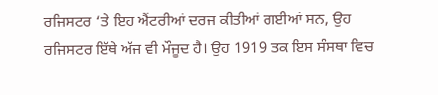ਰਜਿਸਟਰ ‘ਤੇ ਇਹ ਐਂਟਰੀਆਂ ਦਰਜ ਕੀਤੀਆਂ ਗਈਆਂ ਸਨ, ਉਹ ਰਜਿਸਟਰ ਇੱਥੇ ਅੱਜ ਵੀ ਮੌਜੂਦ ਹੈ। ਉਹ 1919 ਤਕ ਇਸ ਸੰਸਥਾ ਵਿਚ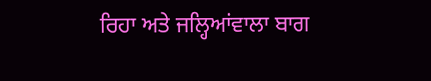ਰਿਹਾ ਅਤੇ ਜਲ੍ਹਿਆਂਵਾਲਾ ਬਾਗ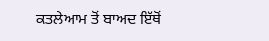ਕਤਲੇਆਮ ਤੋਂ ਬਾਅਦ ਇੱਥੋਂ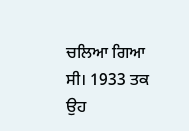ਚਲਿਆ ਗਿਆ ਸੀ। 1933 ਤਕ ਉਹ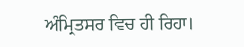ਅੰਮ੍ਰਿਤਸਰ ਵਿਚ ਹੀ ਰਿਹਾ।